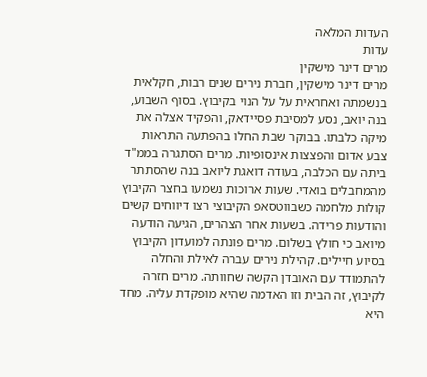העדות המלאה
עדות
מרים דינר מישקין
מרים דינר מישקין, חברת נירים שנים רבות, חקלאית בנשמתה ואחראית על על הנוי בקיבוץ. בסוף השבוע, בנה יואב, נסע למסיבת פסיידאק, והפקיד אצלה את מיקה כלבתו. בבוקר שבת החלו בהפתעה התראות צבע אדום והפצצות אינסופיות. מרים הסתגרה בממ"ד ביתה עם הכלבה, בעודה דואגת ליואב בנה שהסתתר מהמחבלים בואדי. שעות ארוכות נשמעו בחצר הקיבוץ קולות מלחמה כשבווטסאפ הקיבוצי רצו דיווחים קשים והודעות פרידה. בשעות אחר הצהרים, הגיעה הודעה מיואב כי חולץ בשלום. מרים פונתה למועדון הקיבוץ בסיוע חיילים. קהילת נירים עברה לאילת והחלה להתמודד עם האובדן הקשה שחוותה. מרים חזרה לקיבוץ, זה הבית וזו האדמה שהיא מופקדת עליה. מחד היא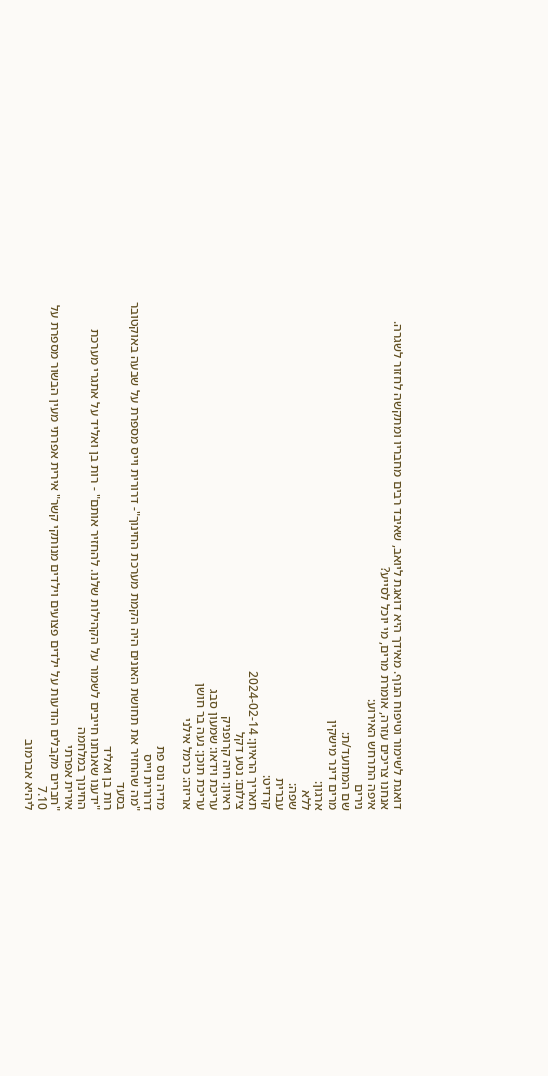דואגת לשימור וטיפוח הנוף. מאידך היא דואגת ליואב, שאיבד רבים מחבריו ומתקשה לחזור לשגרה. אנחנו צריכים עזרה, אומרת מרים, מי יוכל לסייע?
איפה התרחש האירוע:
נירים
שם המתועד/ת:
מרים דינר מישקין
ארגון:
ללא
שפה:
עברית
קרדיט:
תאריך הראיון: 2024-02-14
צילום: נטע דקל
ראיון: חיה קרופניק
עריכת וידאו: שמעון סבג
עריכת תוכן: נעה בר חושן
אריזה: כרמל אילני

מדיה נוס פת
דרורית וייס
"מה שהחזיר את תחושת האונים היה הקמת מערכת החינוך"- דרורית וייס מספרת על שבעה באוקטובר בסעד
רות בן ואליד
"ידענו שאנחנו חייבים לשמור על הקהילות שלנו. להחזיר אותם" - רות בן ואליד על אתגרי מערכת החינוך במלחמה
אירית אפרתי
"חברים מקבלים הודעות על ילדים פצועים וילדים מנותקי קשר" אירית אפרתי מעין הבשור מספרת על 7.10
ליהיא אברמוב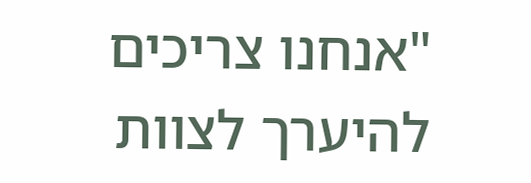"אנחנו צריכים להיערך לצוות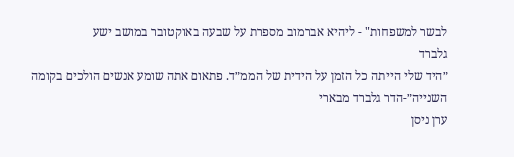לבשר למשפחות" - ליהיא אברמוב מספרת על שבעה באוקטובר במושב ישע
גלברד
״היד שלי הייתה כל הזמן על הידית של הממ״ד. פתאום אתה שומע אנשים הולכים בקומה השנייה״-הדר גלברד מבארי
ערן ניסן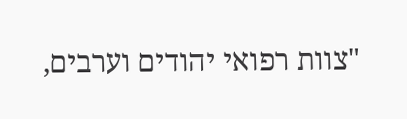"צוות רפואי יהודים וערבים,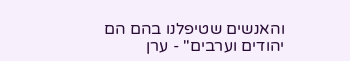והאנשים שטיפלנו בהם הם יהודים וערבים" - ערן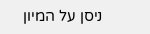ניסן על המיון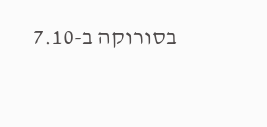בסורוקה ב-7.10